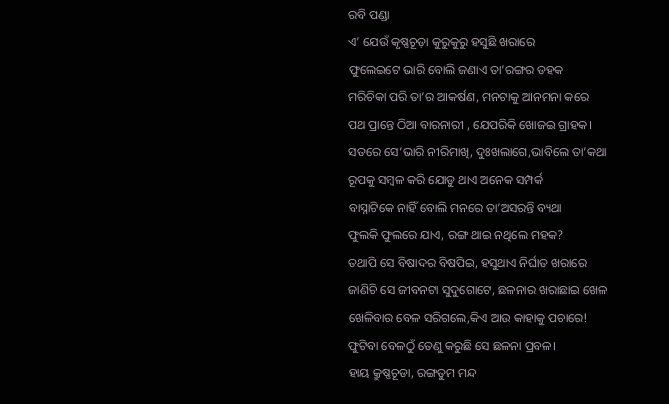ରବି ପଣ୍ଡା
ଏ’ ଯେଉଁ କୃଷ୍ଣଚୂଡ଼ା କୁରୁକୁରୁ ହସୁଛି ଖରାରେ
ଫୁଲେଇଟେ ଭାରି ବୋଲି ଜଣାଏ ତା’ରଙ୍ଗର ଡହକ
ମରିଚିକା ପରି ତା’ର ଆକର୍ଷଣ, ମନଟାକୁ ଆନମନା କରେ
ପଥ ପ୍ରାନ୍ତେ ଠିଆ ବାରନାରୀ , ଯେପରିକି ଖୋଜଇ ଗ୍ରାହକ।
ସତରେ ସେ’ଭାରି ନୀରିମାଖି, ଦୁଃଖଲାଗେ,ଭାବିଲେ ତା’କଥା
ରୂପକୁ ସମ୍ବଳ କରି ଯୋଡୁ ଥାଏ ଅନେକ ସମ୍ପର୍କ
ବାସ୍ନାଟିକେ ନାହିଁ ବୋଲି ମନରେ ତା’ଅସରନ୍ତି ବ୍ୟଥା
ଫୁଲକି ଫୁଲରେ ଯାଏ, ରଙ୍ଗ ଥାଇ ନଥିଲେ ମହକ?
ତଥାପି ସେ ବିଷାଦର ବିଷପିଇ, ହସୁଥାଏ ନିର୍ଘାତ ଖରାରେ
ଜାଣିଚି ସେ ଜୀବନଟା ସୁଦୁଗୋଟେ, ଛଳନାର ଖରାଛାଇ ଖେଳ
ଖେଳିବାର ବେଳ ସରିଗଲେ,କିଏ ଆଉ କାହାକୁ ପଚାରେ!
ଫୁଟିବା ବେଳଠୁଁ ତେଣୁ କରୁଛି ସେ ଛଳନା ପ୍ରବଳ।
ହାୟ କ୍ରୁଷ୍ଣଚୂଡା, ରଙ୍ଗତୁମ ମନ୍ଦ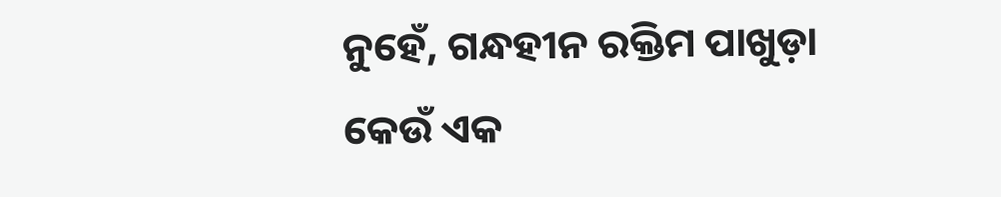ନୁହେଁ, ଗନ୍ଧହୀନ ରକ୍ତିମ ପାଖୁଡ଼ା
କେଉଁ ଏକ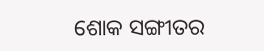ଶୋକ ସଙ୍ଗୀତର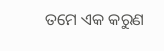ତମେ ଏକ କରୁଣ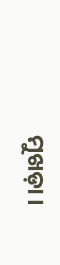ମୁଖଡ଼ା।